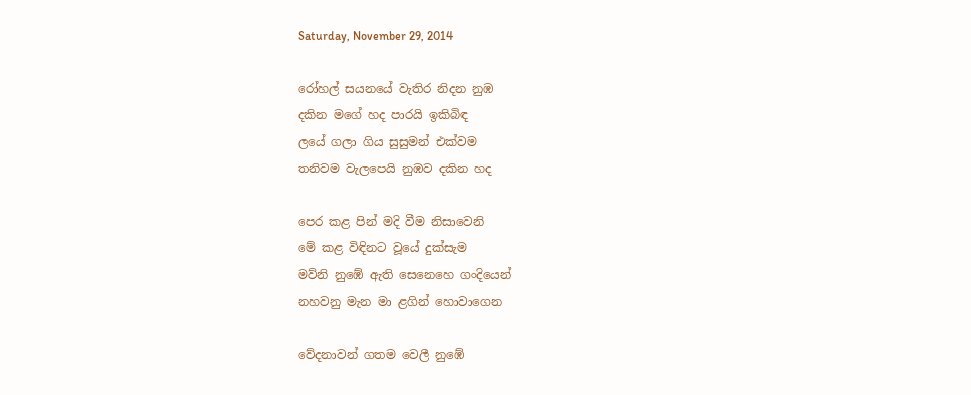Saturday, November 29, 2014

රෝහල් සයනයේ වැතිර නිදන නුඹ
දකින මගේ හද පාරයි ඉකිබිඳ
ලයේ ගලා ගිය සුසුමන් එක්වම
තනිවම වැලපෙයි නුඹව දකින හද

පෙර කළ පින් මදි වීම නිසාවෙනි
මේ කළ විඳිනට වූයේ දුක්සැම
මව්නි නුඹේ ඇති සෙනෙහෙ ගංදියෙන්
නහවනු මැන මා ළගින් හොවාගෙන

වේදනාවන් ගතම වෙලී නුඹේ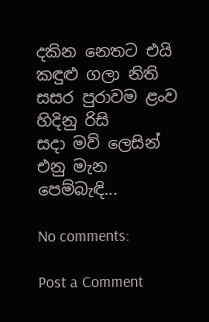දකින නෙතට එයි කඳුළු ගලා නිති
සසර පුරාවම ළංව හිදිනු රිසි
සදා මව් ලෙසින් එනු මැන පෙම්බැඳි...

No comments:

Post a Comment